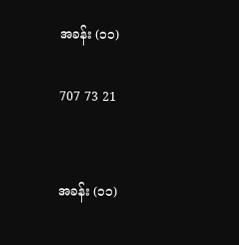အခန်း (၁၁)

707 73 21


အခန်း (၁၁)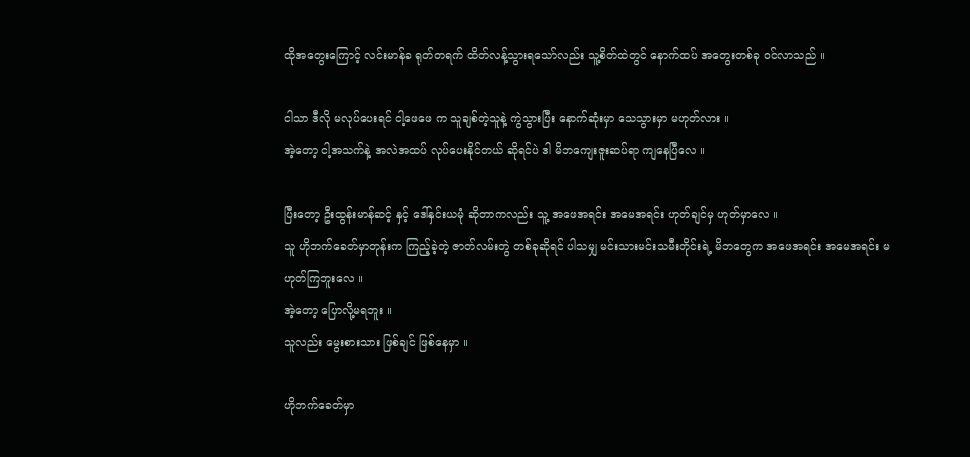ထိုအတွေးကြောင့် လင်းမာန်ခ ရုတ်တရက် ထိတ်လန့်သွားရသော်လည်း သူ့စိတ်ထဲတွင် နောက်ထပ် အတွေးတစ်ခု ဝင်လာသည် ။

ငါသာ ဒီလို မလုပ်ပေးရင် ငါ့ဖေဖေ က သူချစ်တဲ့သူနဲ့ ကွဲသွားပြီး နောက်ဆုံးမှာ သေသွားမှာ မဟုတ်လား ။
အဲ့တော့ ငါ့အသက်နဲ့ အလဲအထပ် လုပ်ပေးနိုင်တယ် ဆိုရင်ပဲ ဒါ မိဘကျေးဇူးဆပ်ရာ ကျနေပြီလေ ။

ပြီးတော့ ဦးထွန်းမာန်ဆင့် နှင့် ဒေါ်နှင်းယမုံ ဆိုတာကလည်း သူ့ အဖေအရင်း အမေအရင်း ဟုတ်ချင်မှ ဟုတ်မှာလေ ။
သူ ဟိုဘက်ခေတ်မှာတုန်းက ကြည့်ခဲ့တဲ့ ဇာတ်လမ်းတွဲ တစ်ခုဆိုရင် ပါသမျှ မင်းသားမင်းသမီးတိုင်းရဲ့ မိဘတွေက အဖေအရင်း အမေအရင်း မဟုတ်ကြဘူးလေ ။
အဲ့တော့ ပြောလို့မရဘူး ။
သူလည်း မွေးစားသား ဖြစ်ချင် ဖြစ်နေမှာ ။

ဟိုဘက်ခေတ်မှာ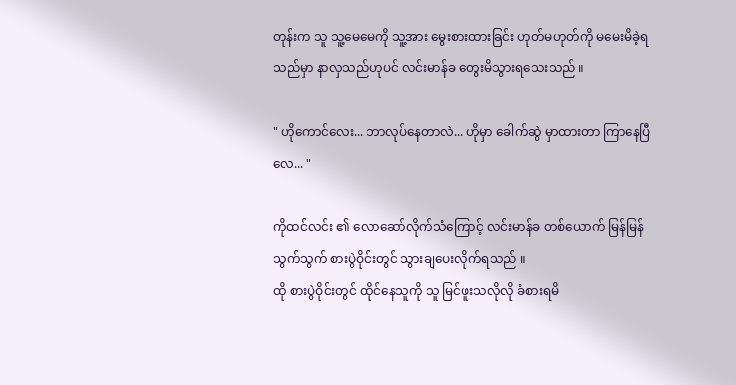တုန်းက သူ သူ့မေမေကို သူ့အား မွေးစားထားခြင်း ဟုတ်မဟုတ်ကို မမေးမိခဲ့ရသည်မှာ နာလှသည်ဟုပင် လင်းမာန်ခ တွေးမိသွားရသေးသည် ။

" ဟိုကောင်လေး... ဘာလုပ်နေတာလဲ... ဟိုမှာ ခေါက်ဆွဲ မှာထားတာ ကြာနေပြီလေ... "

ကိုထင်လင်း ၏ လောဆော်လိုက်သံကြောင့် လင်းမာန်ခ တစ်ယောက် မြန်မြန်သွက်သွက် စားပွဲဝိုင်းတွင် သွားချပေးလိုက်ရသည် ။
ထို စားပွဲဝိုင်းတွင် ထိုင်နေသူကို သူ မြင်ဖူးသလိုလို ခံစားရမိ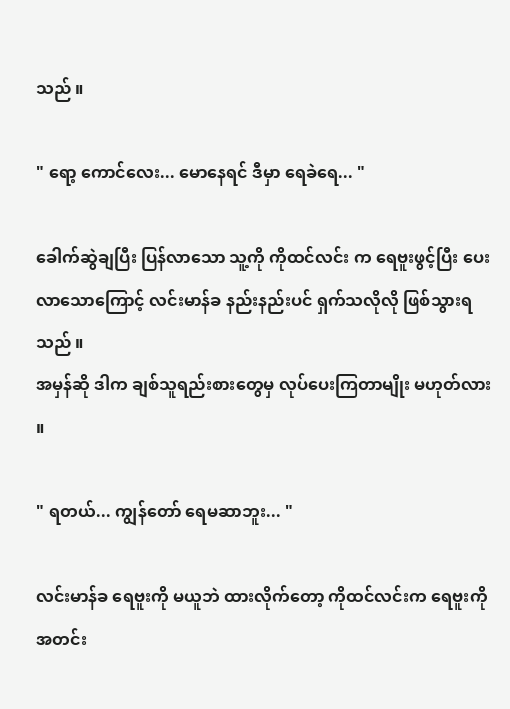သည် ။

" ရော့ ကောင်လေး... မောနေရင် ဒီမှာ ရေခဲရေ... "

ခေါက်ဆွဲချပြီး ပြန်လာသော သူ့ကို ကိုထင်လင်း က ရေဗူးဖွင့်ပြီး ပေးလာသောကြောင့် လင်းမာန်ခ နည်းနည်းပင် ရှက်သလိုလို ဖြစ်သွားရသည် ။
အမှန်ဆို ဒါက ချစ်သူရည်းစားတွေမှ လုပ်ပေးကြတာမျိုး မဟုတ်လား ။

" ရတယ်... ကျွန်တော် ရေမဆာဘူး... "

လင်းမာန်ခ ရေဗူးကို မယူဘဲ ထားလိုက်တော့ ကိုထင်လင်းက ရေဗူးကို အတင်း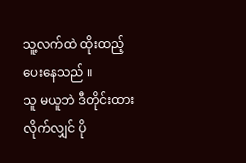သူ့လက်ထဲ ထိုးထည့်ပေးနေသည် ။
သူ မယူဘဲ ဒီတိုင်းထားလိုက်လျှင် ပို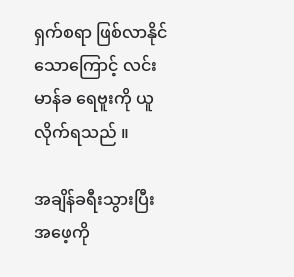ရှက်စရာ ဖြစ်လာနိုင်သောကြောင့် လင်းမာန်ခ ရေဗူးကို ယူလိုက်ရသည် ။

အချိန်ခရီးသွားပြီး အဖေ့ကို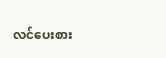လင်ပေးစား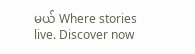မယ် Where stories live. Discover now